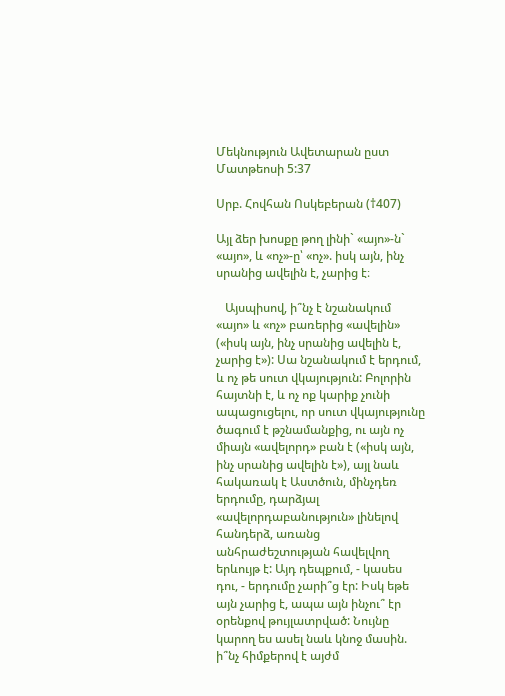Մեկնություն Ավետարան ըստ Մատթեոսի 5:37

Սրբ. Հովհան Ոսկեբերան (†407)

Այլ ձեր խոսքը թող լինի` «այո»-ն` «այո», և «ոչ»-ը՝ «ոչ». իսկ այն, ինչ սրանից ավելին է, չարից է։

   Այսպիսով, ի՞նչ է նշանակում «այո» և «ոչ» բառերից «ավելին» («իսկ այն, ինչ սրանից ավելին է, չարից է»): Սա նշանակում է երդում, և ոչ թե սուտ վկայություն: Բոլորին հայտնի է, և ոչ ոք կարիք չունի ապացուցելու, որ սուտ վկայությունը ծագում է թշնամանքից, ու այն ոչ միայն «ավելորդ» բան է («իսկ այն, ինչ սրանից ավելին է»), այլ նաև հակառակ է Աստծուն, մինչդեռ երդումը, դարձյալ «ավելորդաբանություն» լինելով հանդերձ, առանց անհրաժեշտության հավելվող երևույթ է: Այդ դեպքում, - կասես դու, - երդումը չարի՞ց էր: Իսկ եթե այն չարից է, ապա այն ինչու՞ էր օրենքով թույլատրված: Նույնը կարող ես ասել նաև կնոջ մասին. ի՞նչ հիմքերով է այժմ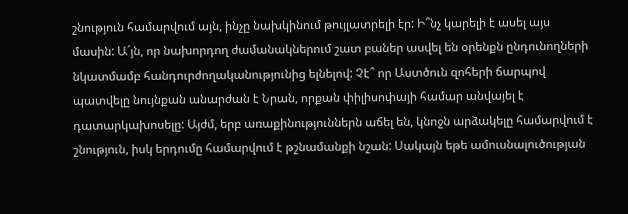շնություն համարվում այն, ինչը նախկինում թույլատրելի էր: Ի՞նչ կարելի է ասել այս մասին: Ա´յն, որ նախորդող ժամանակներում շատ բաներ ասվել են օրենքն ընդունողների նկատմամբ հանդուրժողականությունից ելնելով: Չէ՞ որ Աստծուն զոհերի ճարպով պատվելը նույնքան անարժան է Նրան, որքան փիլիսոփայի համար անվայել է դատարկախոսելը: Այժմ, երբ առաքինություններն աճել են, կնոջն արձակելը համարվում է շնություն, իսկ երդումը համարվում է թշնամանքի նշան: Սակայն եթե ամուսնալուծության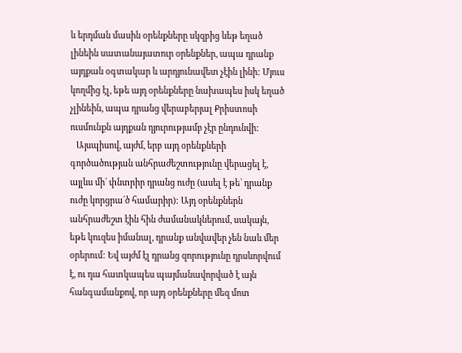և երդման մասին օրենքները սկզբից ևեթ եղած լինեին սատանայատուր օրենքներ, ապա դրանք այդքան օգտակար և արդյունավետ չէին լինի: Մյուս կողմից էլ, եթե այդ օրենքները նախապես իսկ եղած չլինեին, ապա դրանց վերաբերյալ Քրիստոսի ուսմունքն այդքան դյուրությամբ չէր ընդունվի:
   Այսպիսով, այժմ, երբ այդ օրենքների գործածության անհրաժեշտությունը վերացել է, այլևս մի´ փնտրիր դրանց ուժը (ասել է թե` դրանք ուժը կորցրա´ծ համարիր): Այդ օրենքներն անհրաժեշտ էին հին ժամանակներում, սակայն, եթե կուզես իմանալ, դրանք անվավեր չեն նաև մեր օրերում: Եվ այժմ էլ դրանց զորությունը դրսևորվում է, ու դա հատկապես պայմանավորված է այն հանգամանքով, որ այդ օրենքները մեզ մոտ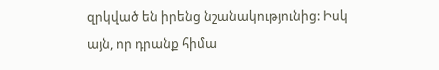զրկված են իրենց նշանակությունից: Իսկ այն, որ դրանք հիմա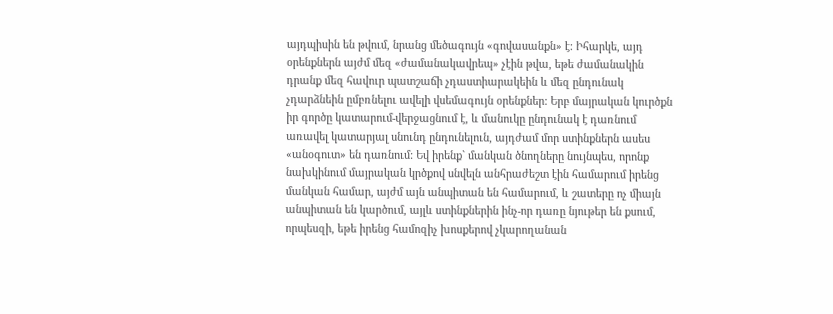այդպիսին են թվում, նրանց մեծագույն «գովասանքն» է: Իհարկե, այդ օրենքներն այժմ մեզ «ժամանակավրեպ» չէին թվա, եթե ժամանակին դրանք մեզ հավուր պատշաճի չդաստիարակեին և մեզ ընդունակ չդարձնեին ըմբռնելու ավելի վսեմագույն օրենքներ: Երբ մայրական կուրծքն իր գործը կատարում-վերջացնում է, և մանուկը ընդունակ է դառնում առավել կատարյալ սնունդ ընդունելուն, այդժամ մոր ստինքներն ասես «անօգուտ» են դառնում: Եվ իրենք` մանկան ծնողները նույնպես, որոնք նախկինում մայրական կրծքով սնվելն անհրաժեշտ էին համարում իրենց մանկան համար, այժմ այն անպիտան են համարում, և շատերը ոչ միայն անպիտան են կարծում, այլև ստինքներին ինչ-որ դառը նյութեր են քսում, որպեսզի, եթե իրենց համոզիչ խոսքերով չկարողանան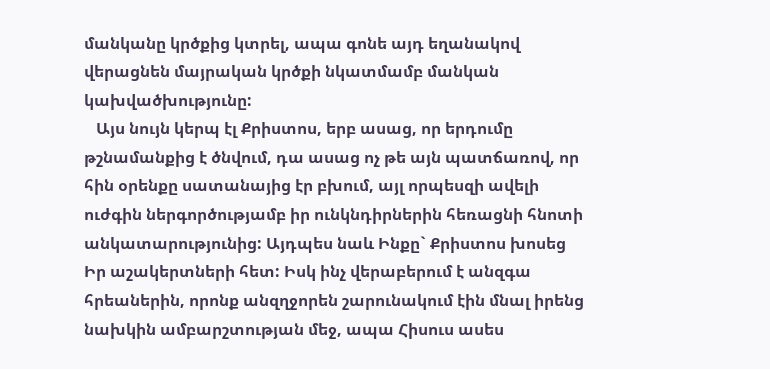մանկանը կրծքից կտրել, ապա գոնե այդ եղանակով վերացնեն մայրական կրծքի նկատմամբ մանկան կախվածխությունը:
   Այս նույն կերպ էլ Քրիստոս, երբ ասաց, որ երդումը թշնամանքից է ծնվում, դա ասաց ոչ թե այն պատճառով, որ հին օրենքը սատանայից էր բխում, այլ որպեսզի ավելի ուժգին ներգործությամբ իր ունկնդիրներին հեռացնի հնոտի անկատարությունից: Այդպես նաև Ինքը` Քրիստոս խոսեց Իր աշակերտների հետ: Իսկ ինչ վերաբերում է անզգա հրեաներին, որոնք անզղջորեն շարունակում էին մնալ իրենց նախկին ամբարշտության մեջ, ապա Հիսուս ասես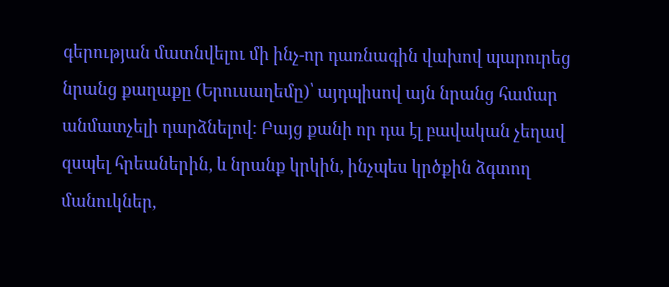գերության մատնվելու մի ինչ-որ դառնագին վախով պարուրեց նրանց քաղաքը (Երուսաղեմը)՝ այդպիսով այն նրանց համար անմատչելի դարձնելով: Բայց քանի որ դա էլ բավական չեղավ զսպել հրեաներին, և նրանք կրկին, ինչպես կրծքին ձգտող մանուկներ,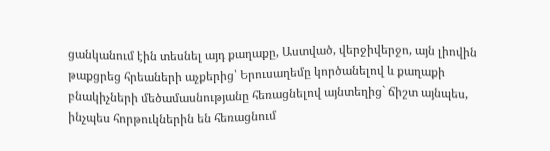ցանկանում էին տեսնել այդ քաղաքը, Աստված, վերջիվերջո, այն լիովին թաքցրեց հրեաների աչքերից՝ Երուսաղեմը կործանելով և քաղաքի բնակիչների մեծամասնությանը հեռացնելով այնտեղից` ճիշտ այնպես, ինչպես հորթուկներին են հեռացնում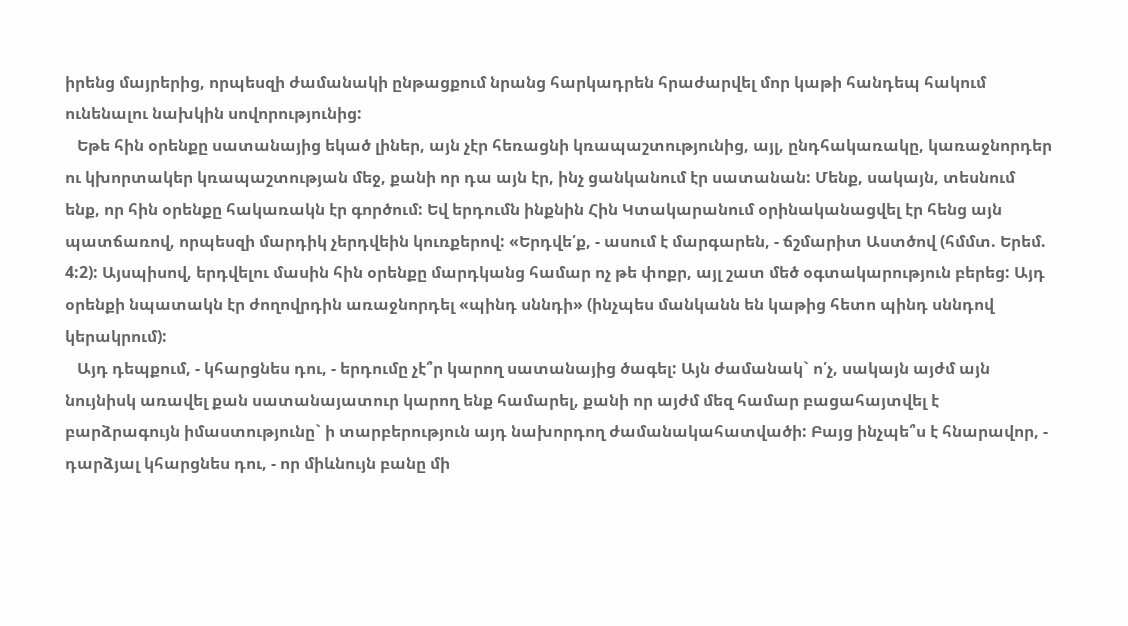իրենց մայրերից, որպեսզի ժամանակի ընթացքում նրանց հարկադրեն հրաժարվել մոր կաթի հանդեպ հակում ունենալու նախկին սովորությունից:
   Եթե հին օրենքը սատանայից եկած լիներ, այն չէր հեռացնի կռապաշտությունից, այլ, ընդհակառակը, կառաջնորդեր ու կխորտակեր կռապաշտության մեջ, քանի որ դա այն էր, ինչ ցանկանում էր սատանան: Մենք, սակայն, տեսնում ենք, որ հին օրենքը հակառակն էր գործում: Եվ երդումն ինքնին Հին Կտակարանում օրինականացվել էր հենց այն պատճառով, որպեսզի մարդիկ չերդվեին կուռքերով: «Երդվե՛ք, - ասում է մարգարեն, - ճշմարիտ Աստծով (հմմտ. Երեմ. 4:2): Այսպիսով, երդվելու մասին հին օրենքը մարդկանց համար ոչ թե փոքր, այլ շատ մեծ օգտակարություն բերեց: Այդ օրենքի նպատակն էր ժողովրդին առաջնորդել «պինդ սննդի» (ինչպես մանկանն են կաթից հետո պինդ սննդով կերակրում):
   Այդ դեպքում, - կհարցնես դու, - երդումը չէ՞ր կարող սատանայից ծագել: Այն ժամանակ` ո՛չ, սակայն այժմ այն նույնիսկ առավել քան սատանայատուր կարող ենք համարել, քանի որ այժմ մեզ համար բացահայտվել է բարձրագույն իմաստությունը` ի տարբերություն այդ նախորդող ժամանակահատվածի: Բայց ինչպե՞ս է հնարավոր, - դարձյալ կհարցնես դու, - որ միևնույն բանը մի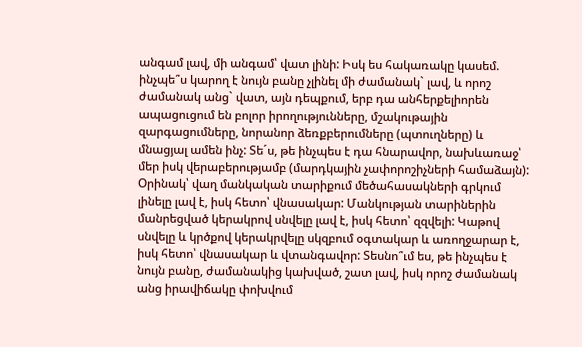անգամ լավ, մի անգամ՝ վատ լինի: Իսկ ես հակառակը կասեմ. ինչպե՞ս կարող է նույն բանը չլինել մի ժամանակ` լավ, և որոշ ժամանակ անց` վատ, այն դեպքում, երբ դա անհերքելիորեն ապացուցում են բոլոր իրողությունները, մշակութային զարգացումները, նորանոր ձեռքբերումները (պտուղները) և մնացյալ ամեն ինչ: Տե´ս, թե ինչպես է դա հնարավոր, նախևառաջ՝ մեր իսկ վերաբերությամբ (մարդկային չափորոշիչների համաձայն): Օրինակ՝ վաղ մանկական տարիքում մեծահասակների գրկում լինելը լավ է, իսկ հետո՝ վնասակար: Մանկության տարիներին մանրեցված կերակրով սնվելը լավ է, իսկ հետո՝ զզվելի: Կաթով սնվելը և կրծքով կերակրվելը սկզբում օգտակար և առողջարար է, իսկ հետո՝ վնասակար և վտանգավոր: Տեսնո՞ւմ ես, թե ինչպես է նույն բանը, ժամանակից կախված, շատ լավ, իսկ որոշ ժամանակ անց իրավիճակը փոխվում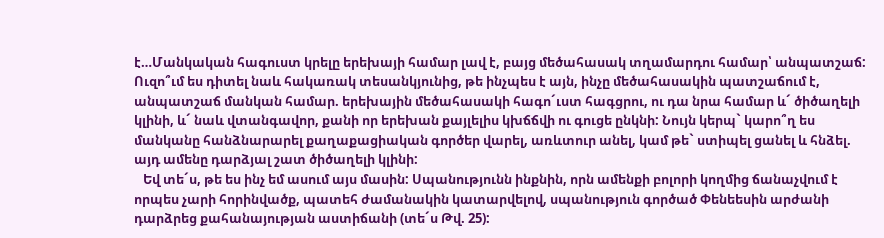է…Մանկական հագուստ կրելը երեխայի համար լավ է, բայց մեծահասակ տղամարդու համար՝ անպատշաճ: Ուզո՞ւմ ես դիտել նաև հակառակ տեսանկյունից, թե ինչպես է այն, ինչը մեծահասակին պատշաճում է, անպատշաճ մանկան համար. երեխային մեծահասակի հագո´ւստ հագցրու, ու դա նրա համար և´ ծիծաղելի կլինի, և´ նաև վտանգավոր, քանի որ երեխան քայլելիս կխճճվի ու գուցե ընկնի: Նույն կերպ` կարո՞ղ ես մանկանը հանձնարարել քաղաքացիական գործեր վարել, առևտուր անել, կամ թե` ստիպել ցանել և հնձել. այդ ամենը դարձյալ շատ ծիծաղելի կլինի:
   Եվ տե´ս, թե ես ինչ եմ ասում այս մասին: Սպանությունն ինքնին, որն ամենքի բոլորի կողմից ճանաչվում է որպես չարի հորինվածք, պատեհ ժամանակին կատարվելով, սպանություն գործած Փենեեսին արժանի դարձրեց քահանայության աստիճանի (տե´ս Թվ. 25):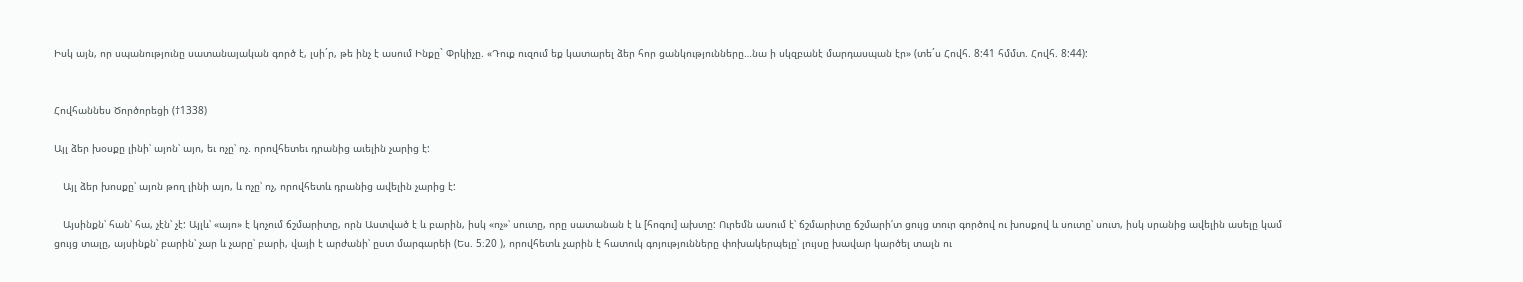Իսկ այն, որ սպանությունը սատանայական գործ է, լսի´ր, թե ինչ է ասում Ինքը` Փրկիչը. «Դուք ուզում եք կատարել ձեր հոր ցանկությունները…նա ի սկզբանէ մարդասպան էր» (տե´ս Հովհ. 8:41 հմմտ. Հովհ. 8:44):


Հովհաննես Ծործորեցի (†1338)

Այլ ձեր խօսքը լինի՝ այոն՝ այո, եւ ոչը՝ ոչ. որովհետեւ դրանից աւելին չարից է:

   Այլ ձեր խոսքը՝ այոն թող լինի այո, և ոչը՝ ոչ, որովհետև դրանից ավելին չարից է:

   Այսինքն՝ հան՝ հա, չէն՝ չէ: Այլև՝ «այո» է կոչում ճշմարիտը, որն Աստված է և բարին, իսկ «ոչ»՝ սուտը, որը սատանան է և [հոգու] ախտը: Ուրեմն ասում է՝ ճշմարիտը ճշմարի՛տ ցույց տուր գործով ու խոսքով և սուտը՝ սուտ, իսկ սրանից ավելին ասելը կամ ցույց տալը, այսինքն՝ բարին՝ չար և չարը՝ բարի, վայի է արժանի՝ ըստ մարգարեի (Ես. 5։20 ), որովհետև չարին է հատուկ գոյությունները փոխակերպելը՝ լույսը խավար կարծել տալն ու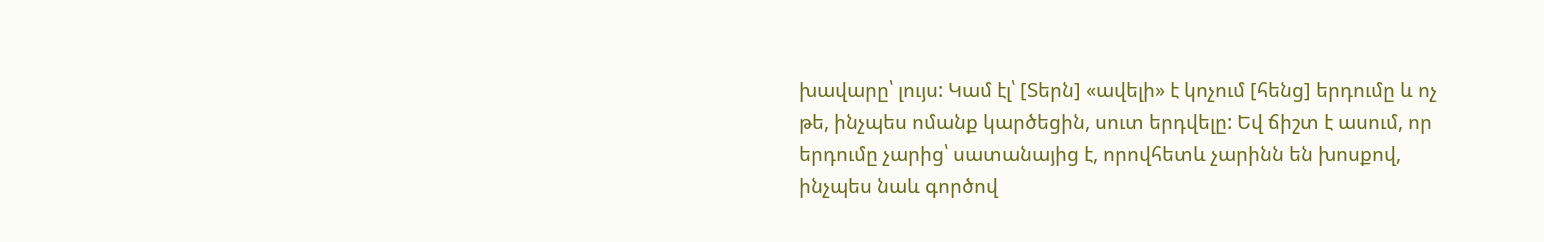խավարը՝ լույս: Կամ էլ՝ [Տերն] «ավելի» է կոչում [հենց] երդումը և ոչ թե, ինչպես ոմանք կարծեցին, սուտ երդվելը: Եվ ճիշտ է ասում, որ երդումը չարից՝ սատանայից է, որովհետև չարինն են խոսքով, ինչպես նաև գործով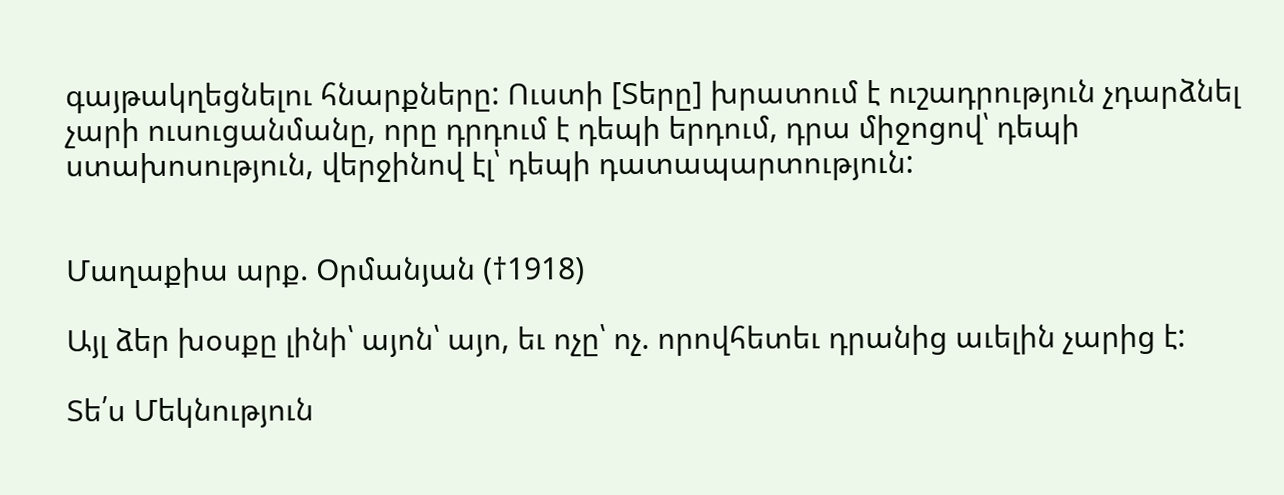գայթակղեցնելու հնարքները: Ուստի [Տերը] խրատում է ուշադրություն չդարձնել չարի ուսուցանմանը, որը դրդում է դեպի երդում, դրա միջոցով՝ դեպի ստախոսություն, վերջինով էլ՝ դեպի դատապարտություն:


Մաղաքիա արք. Օրմանյան (†1918)

Այլ ձեր խօսքը լինի՝ այոն՝ այո, եւ ոչը՝ ոչ. որովհետեւ դրանից աւելին չարից է:

Տե՛ս Մեկնություն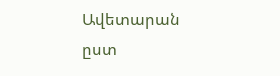Ավետարան ըստ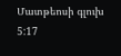Մատթեոսի գլուխ 5:17